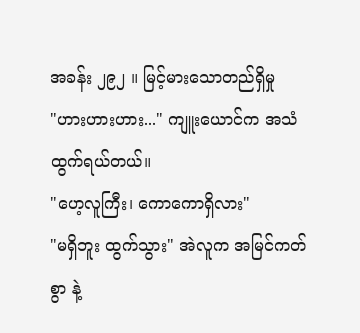အခန်း ၂၉၂ ။ မြင့်မားသောတည်ရှိမှု
"ဟားဟားဟား..." ကျူးယောင်က အသံထွက်ရယ်တယ်။
"ဟေ့လူကြီး၊ ကောကောရှိလား"
"မရှိဘူး ထွက်သွား" အဲလူက အမြင်ကတ်စွာ နဲ့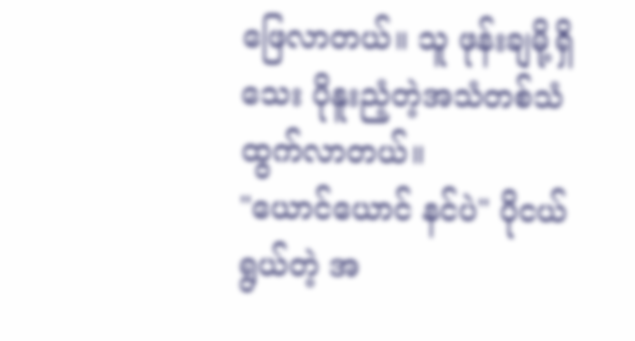ဖြေလာတယ်။ သူ ဖုန်းချမို့ရှိသေး ပိုနူးညံ့တဲ့အသံတစ်သံ ထွက်လာတယ်။
"ယောင်ယောင် နင်ပဲ" ပိုငယ်ရွယ်တဲ့ အ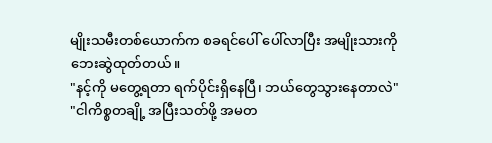မျိုးသမီးတစ်ယောက်က စခရင်ပေါ် ပေါ်လာပြီး အမျိုးသားကို ဘေးဆွဲထုတ်တယ်။
"နင့်ကို မတွေ့ရတာ ရက်ပိုင်းရှိနေပြီ၊ ဘယ်တွေသွားနေတာလဲ"
"ငါကိစ္စတချို့ အပြီးသတ်ဖို့ အမတ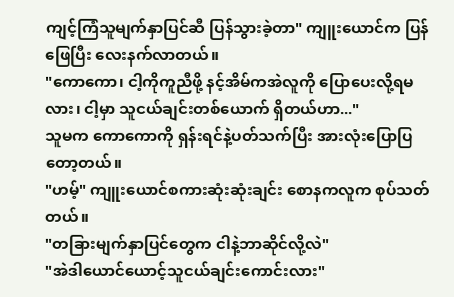ကျင့်ကြံသူမျက်နှာပြင်ဆီ ပြန်သွားခဲ့တာ" ကျူးယောင်က ပြန်ဖြေပြီး လေးနက်လာတယ်။
"ကောကော၊ ငါ့ကိုကူညီဖို့ နင့်အိမ်ကအဲလူကို ပြောပေးလို့ရမလား၊ ငါ့မှာ သူငယ်ချင်းတစ်ယောက် ရှိတယ်ဟာ..."
သူမက ကောကောကို ရှန်းရင်နဲ့ပတ်သက်ပြီး အားလုံးပြောပြတော့တယ်။
"ဟမ့်" ကျူးယောင်စကားဆုံးဆုံးချင်း စောနကလူက စုပ်သတ်တယ်။
"တခြားမျက်နှာပြင်တွေက ငါနဲ့ဘာဆိုင်လို့လဲ"
"အဲဒါယောင်ယောင့်သူငယ်ချင်းကောင်းလား"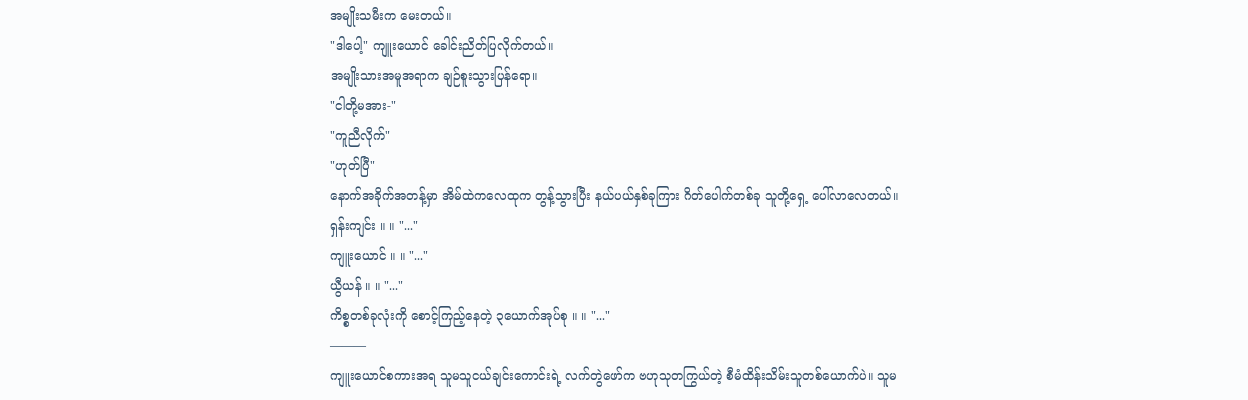အမျိုးသမီးက မေးတယ်။
"ဒါပေါ့" ကျူးယောင် ခေါင်းညိတ်ပြလိုက်တယ်။
အမျိုးသားအမူအရာက ချဉ်စူးသွားပြန်ရော။
"ငါတို့မအား-"
"ကူညီလိုက်"
"ဟုတ်ပြီ"
နောက်အခိုက်အတန့်မှာ အိမ်ထဲကလေထုက တွန့်သွားပြီး နယ်ပယ်နှစ်ခုကြား ဂိတ်ပေါက်တစ်ခု သူတို့ရှေ့ ပေါ်လာလေတယ်။
ရှန်းကျင်း ။ ။ "..."
ကျူးယောင် ။ ။ "..."
ယွီယန် ။ ။ "..."
ကိစ္စတစ်ခုလုံးကို စောင့်ကြည့်နေတဲ့ ၃ယောက်အုပ်စု ။ ။ "..."
———
ကျူးယောင်စကားအရ သူမသူငယ်ချင်းကောင်းရဲ့ လက်တွဲဖော်က ဗဟုသုတကြွယ်တဲ့ စီမံထိန်းသိမ်းသူတစ်ယောက်ပဲ။ သူမ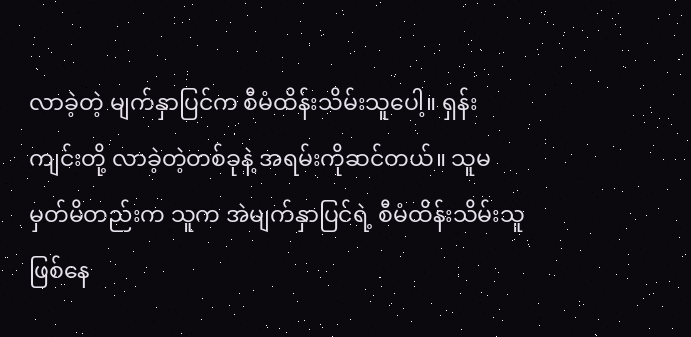လာခဲ့တဲ့ မျက်နှာပြင်က စီမံထိန်းသိမ်းသူပေါ့။ ရှန်းကျင်းတို့ လာခဲ့တဲ့တစ်ခုနဲ့ အရမ်းကိုဆင်တယ်။ သူမ မှတ်မိတည်းက သူက အဲမျက်နှာပြင်ရဲ့ စီမံထိန်းသိမ်းသူ ဖြစ်နေ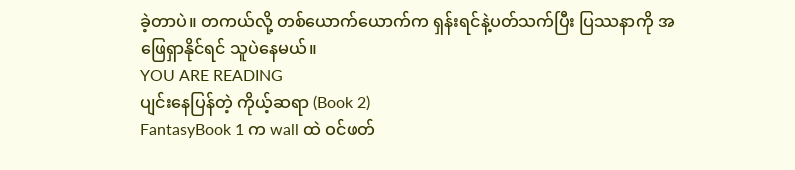ခဲ့တာပဲ။ တကယ်လို့ တစ်ယောက်ယောက်က ရှန်းရင်နဲ့ပတ်သက်ပြီး ပြဿနာကို အဖြေရှာနိုင်ရင် သူပဲနေမယ်။
YOU ARE READING
ပျင်းနေပြန်တဲ့ ကိုယ့်ဆရာ (Book 2)
FantasyBook 1 က wall ထဲ ဝင်ဖတ်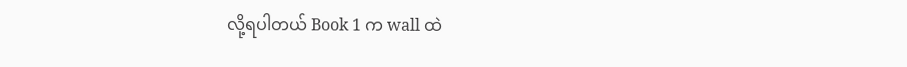လို့ရပါတယ် Book 1 က wall ထဲ